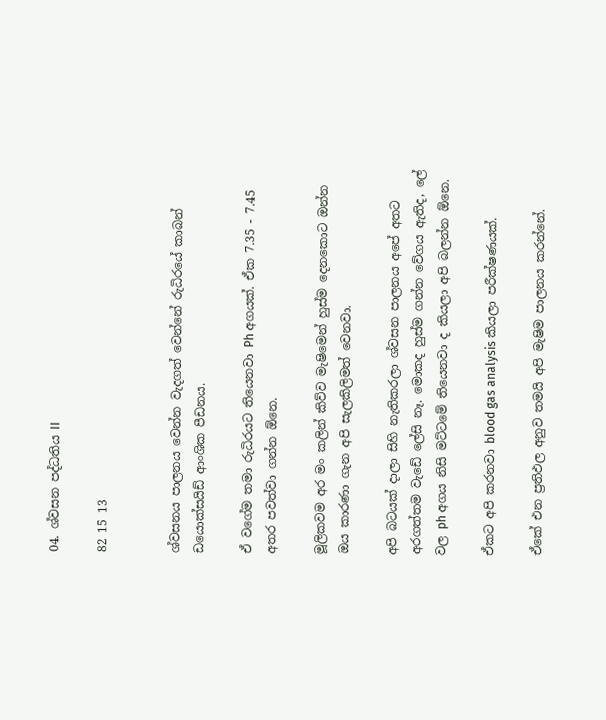04. ශ්වසන පද්ධතිය II

82 15 13


ශ්වසනය පාලනය වෙන්න වැදගත් වෙන්නේ රුධිරයේ කාබන් ඩයොක්සයිඩ් ආංශික පීඩනය.

ඒ වගේම තමා රුධිරයට තියෙනවා Ph අගයක්. ඒක 7.35 - 7.45 අතර පවත්වා ගන්න ඕනෙ.

මූලිකවම අර මං කලින් කිව්ව මැෂිමෙන් හුස්ම දෙනකොට ඔන්න ඔය කාරණා ගැන අපි සැලකිලිමත් වෙනවා.

අපි බටයක් දාලා සිහි නැතිකරලා ශ්වසන පාලනය අපේ අතට අරගත්තම වැඩේ ලේසි නෑ. මොකද හුස්ම ගන්න වේගය ඇතිද, ලේ වල ph අගය නිසි මට්ටමේ තියෙනවා ද කියලා අපි බලන්න ඕනෙ.

ඒකට අපි කරනවා blood gas analysis කියලා පරීක්ෂණයක්.

ඒකේ එන ප්‍රතිඵල අනුව තමයි අපි මැෂිම පාලනය කරන්නේ.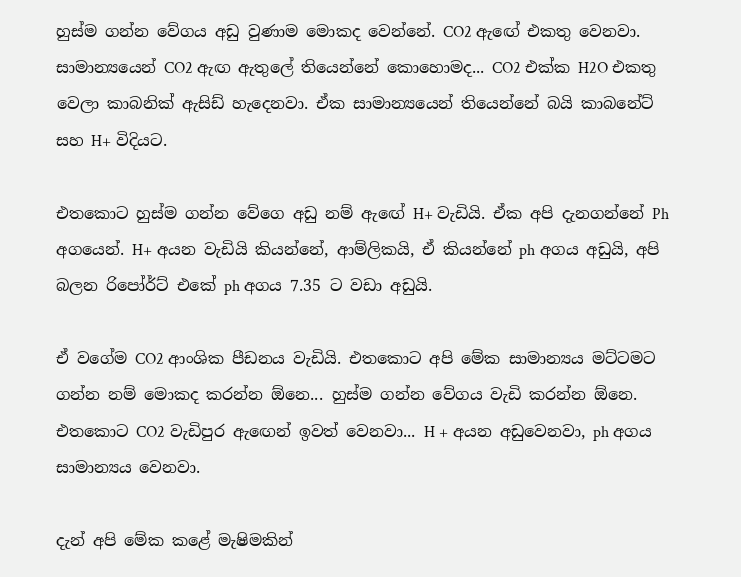හුස්ම ගන්න වේගය අඩු වුණාම මොකද වෙන්නේ. CO2 ඇඟේ එකතු වෙනවා. සාමාන්‍යයෙන් CO2 ඇඟ ඇතුලේ තියෙන්නේ කොහොමද... CO2 එක්ක H2O එකතු වෙලා කාබනික් ඇසිඩ් හැදෙනවා. ඒක සාමාන්‍යයෙන් තියෙන්නේ බයි කාබනේට් සහ H+ විදියට.

එතකොට හුස්ම ගන්න වේගෙ අඩු නම් ඇඟේ H+ වැඩියි. ඒක අපි දැනගන්නේ Ph අගයෙන්. H+ අයන වැඩියි කියන්නේ, ආම්ලිකයි, ඒ කියන්නේ ph අගය අඩුයි, අපි බලන රිපෝර්ට් එකේ ph අගය 7.35 ට වඩා අඩුයි.

ඒ වගේම CO2 ආංශික පීඩනය වැඩියි. එතකොට අපි මේක සාමාන්‍යය මට්ටමට ගන්න නම් මොකද කරන්න ඕනෙ... හුස්ම ගන්න වේගය වැඩි කරන්න ඕනෙ. එතකොට CO2 වැඩිපුර ඇඟෙන් ඉවත් වෙනවා... H + අයන අඩුවෙනවා, ph අගය සාමාන්‍යය වෙනවා.

දැන් අපි මේක කළේ මැෂිමකින්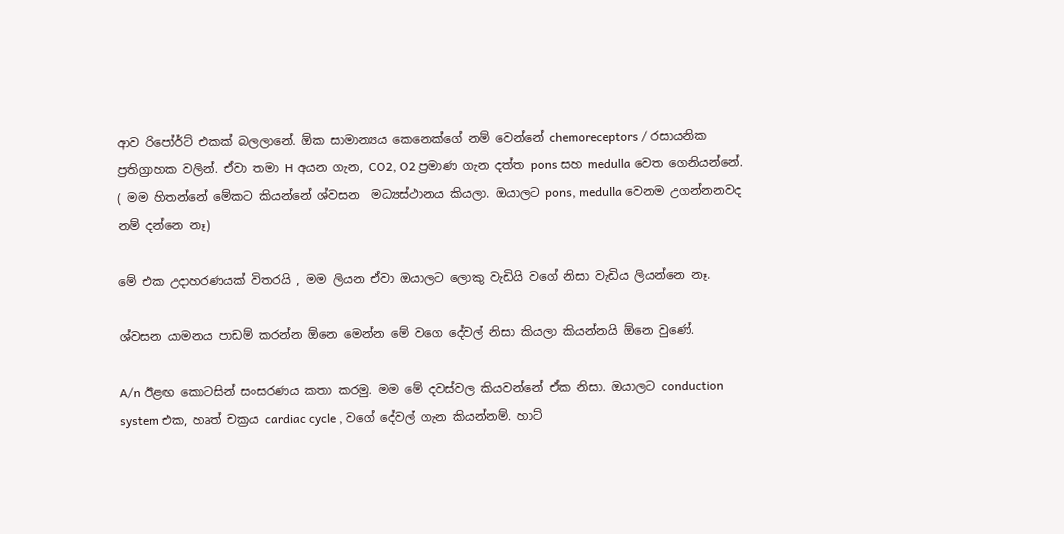ආව රිපෝර්ට් එකක් බලලානේ. ඕක සාමාන්‍යය කෙනෙක්ගේ නම් වෙන්නේ chemoreceptors / රසායනික ප්‍රතිග්‍රාහක වලින්. ඒවා තමා H අයන ගැන, CO2, O2 ප්‍රමාණ ගැන දත්ත pons සහ medulla වෙත ගෙනියන්නේ. ( මම හිතන්නේ මේකට කියන්නේ ශ්වසන  මධ්‍යස්ථානය කියලා. ඔයාලට pons, medulla වෙනම උගන්නනවද නම් දන්නෙ නෑ)

මේ එක උදාහරණයක් විතරයි , මම ලියන ඒවා ඔයාලට ලොකු වැඩියි වගේ නිසා වැඩිය ලියන්නෙ නෑ.

ශ්වසන යාමනය පාඩම් කරන්න ඕනෙ මෙන්න මේ වගෙ දේවල් නිසා කියලා කියන්නයි ඕනෙ වුණේ.

A/n ඊළඟ කොටසින් සංසරණය කතා කරමු. මම මේ දවස්වල කියවන්නේ ඒක නිසා. ඔයාලට conduction system එක, හෘත් චක්‍රය cardiac cycle , වගේ දේවල් ගැන කියන්නම්. හාට්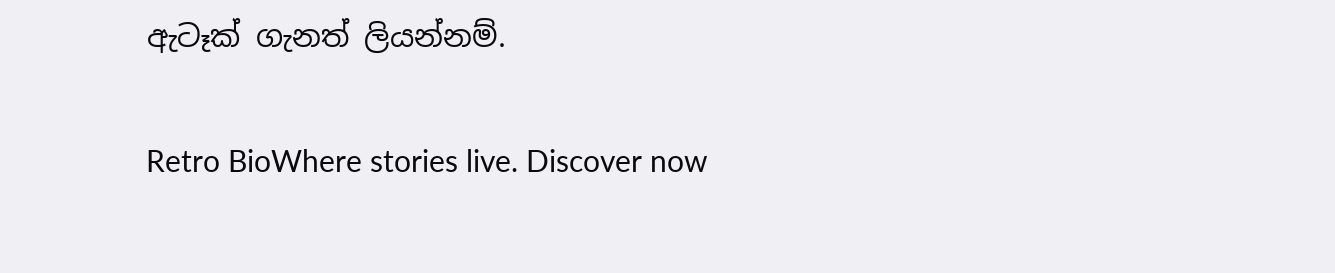ඇටෑක් ගැනත් ලියන්නම්.

Retro BioWhere stories live. Discover now